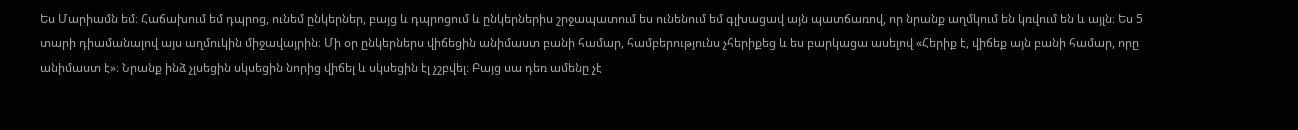Ես Մարիամն եմ։ Հաճախում եմ դպրոց, ունեմ ընկերներ, բայց և դպրոցում և ընկերներիս շրջապատում ես ունենում եմ գլխացավ այն պատճառով, որ նրանք աղմկում են կռվում են և այլն։ Ես 5 տարի դիամանալով այս աղմուկին միջավայրին։ Մի օր ընկերներս վիճեցին անիմաստ բանի համար, համբերությունս չհերիքեց և ես բարկացա ասելով «Հերիք է, վիճեք այն բանի համար, որը անիմաստ է»։ Նրանք ինձ չլսեցին սկսեցին նորից վիճել և սկսեցին էլ չշբվել։ Բայց սա դեռ ամենը չէ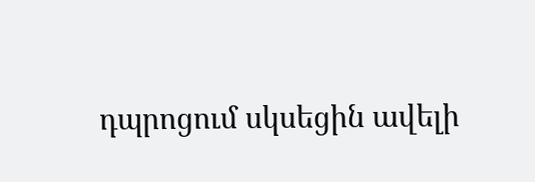դպրոցում սկսեցին ավելի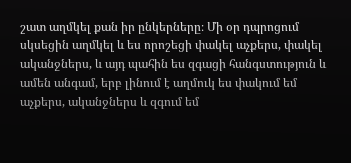շատ աղմկել քան իր ընկերները։ Մի օր դպրոցում սկսեցին աղմկել և ես որոշեցի փակել աչքերս, փակել ականջներս, և այդ պահին ես զգացի հանգստություն և ամեն անգամ, երբ լինում է աղմուկ ես փակում եմ աչքերս, ականջներս և զգում եմ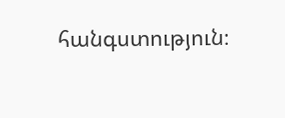հանգստություն։